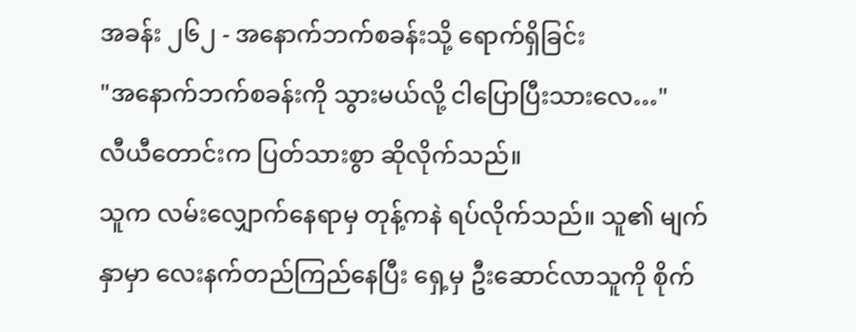အခန်း ၂၆၂ - အနောက်ဘက်စခန်းသို့ ရောက်ရှိခြင်း
"အနောက်ဘက်စခန်းကို သွားမယ်လို့ ငါပြောပြီးသားလေ…"
လီယီတောင်းက ပြတ်သားစွာ ဆိုလိုက်သည်။
သူက လမ်းလျှောက်နေရာမှ တုန့်ကနဲ ရပ်လိုက်သည်။ သူ၏ မျက်နှာမှာ လေးနက်တည်ကြည်နေပြီး ရှေ့မှ ဦးဆောင်လာသူကို စိုက်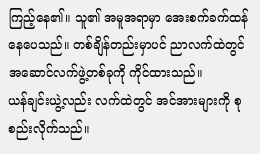ကြည့်နေ၏။ သူ၏ အမူအရာမှာ အေးစက်ခက်ထန်နေပေသည်။ တစ်ချိန်တည်းမှာပင် ညာလက်ထဲတွင် အဆောင်လက်ဖွဲ့တစ်ခုကို ကိုင်ထားသည်။
ယန်ချင်းယွဲ့လည်း လက်ထဲတွင် အင်အားများကို စုစည်းလိုက်သည်။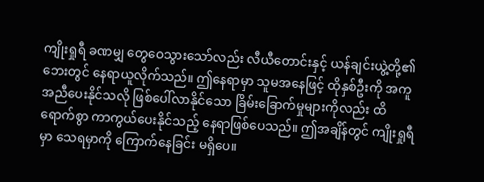ကျိုးရှုရီ ခဏမျှ တွေဝေသွားသော်လည်း လီယီတောင်းနှင့် ယန်ချင်းယွဲ့တို့၏ ဘေးတွင် နေရာယူလိုက်သည်။ ဤနေရာမှာ သူမအနေဖြင့် ထိုနှစ်ဦးကို အကူအညီပေးနိုင်သလို ဖြစ်ပေါ်လာနိုင်သော ခြိမ်းခြောက်မှုများကိုလည်း ထိရောက်စွာ ကာကွယ်ပေးနိုင်သည့် နေရာဖြစ်ပေသည်။ ဤအချိန်တွင် ကျိုးရှုရီမှာ သေရမှာကို ကြောက်နေခြင်း မရှိပေ။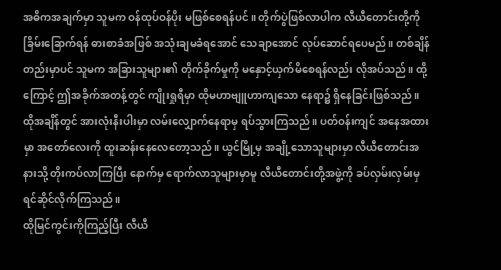အဓိကအချက်မှာ သူမက ဝန်ထုပ်ဝန်ပိုး မဖြစ်စေရန်ပင်။ တိုက်ပွဲဖြစ်လာပါက လီယီတောင်းတို့ကို ခြိမ်းခြောက်ရန် ဓားစာခံအဖြစ် အသုံးချမခံရအောင် သေချာအောင် လုပ်ဆောင်ရပေမည်။ တစ်ချိန်တည်းမှာပင် သူမက အခြားသူများ၏ တိုက်ခိုက်မှုကို မနှောင့်ယှက်မိစေရန်လည်း လိုအပ်သည်။ ထို့ကြောင့် ဤအခိုက်အတန့်တွင် ကျိုးရှုရီမှာ ထိုမဟာဗျူဟာကျသော နေရာ၌ ရှိနေခြင်းဖြစ်သည်။
ထိုအချိန်တွင် အားလုံးနီးပါးမှာ လမ်းလျှောက်နေရာမှ ရပ်သွားကြသည်။ ပတ်ဝန်းကျင် အနေအထားမှာ အတော်လေးကို ထူးဆန်းနေလေတော့သည်။ ယွင်မြို့မှ အချို့သောသူများမှာ လီယီတောင်းအနားသို့ တိုးကပ်လာကြပြီး နောက်မှ ရောက်လာသူများမှာမူ လီယီတောင်းတို့အဖွဲ့ကို ခပ်လှမ်းလှမ်းမှ ရင်ဆိုင်လိုက်ကြသည်။
ထိုမြင်ကွင်းကိုကြည့်ပြီး လီယီ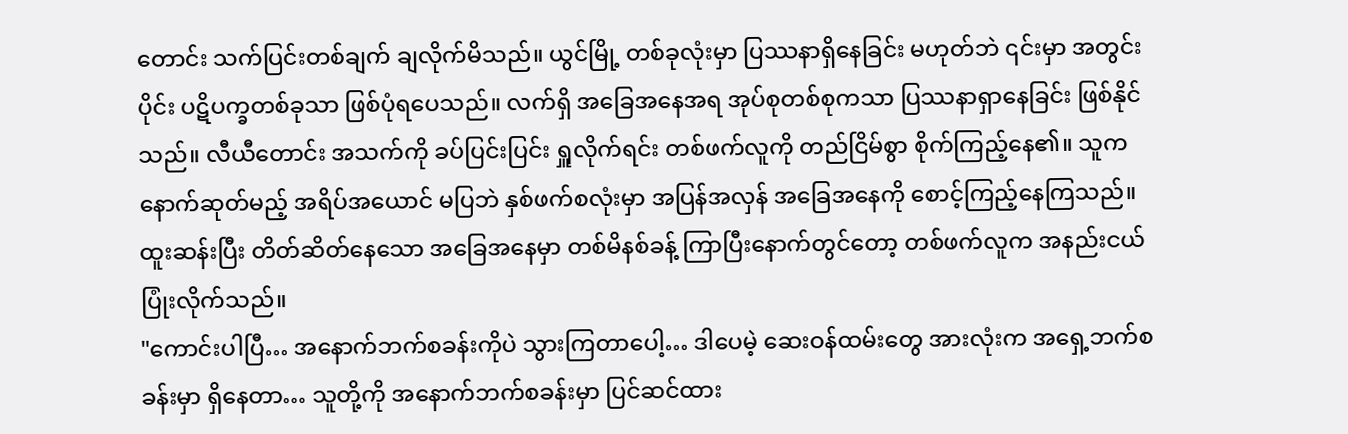တောင်း သက်ပြင်းတစ်ချက် ချလိုက်မိသည်။ ယွင်မြို့ တစ်ခုလုံးမှာ ပြဿနာရှိနေခြင်း မဟုတ်ဘဲ ၎င်းမှာ အတွင်းပိုင်း ပဋိပက္ခတစ်ခုသာ ဖြစ်ပုံရပေသည်။ လက်ရှိ အခြေအနေအရ အုပ်စုတစ်စုကသာ ပြဿနာရှာနေခြင်း ဖြစ်နိုင်သည်။ လီယီတောင်း အသက်ကို ခပ်ပြင်းပြင်း ရှူလိုက်ရင်း တစ်ဖက်လူကို တည်ငြိမ်စွာ စိုက်ကြည့်နေ၏။ သူက နောက်ဆုတ်မည့် အရိပ်အယောင် မပြဘဲ နှစ်ဖက်စလုံးမှာ အပြန်အလှန် အခြေအနေကို စောင့်ကြည့်နေကြသည်။
ထူးဆန်းပြီး တိတ်ဆိတ်နေသော အခြေအနေမှာ တစ်မိနစ်ခန့် ကြာပြီးနောက်တွင်တော့ တစ်ဖက်လူက အနည်းငယ် ပြုံးလိုက်သည်။
"ကောင်းပါပြီ… အနောက်ဘက်စခန်းကိုပဲ သွားကြတာပေါ့… ဒါပေမဲ့ ဆေးဝန်ထမ်းတွေ အားလုံးက အရှေ့ဘက်စခန်းမှာ ရှိနေတာ… သူတို့ကို အနောက်ဘက်စခန်းမှာ ပြင်ဆင်ထား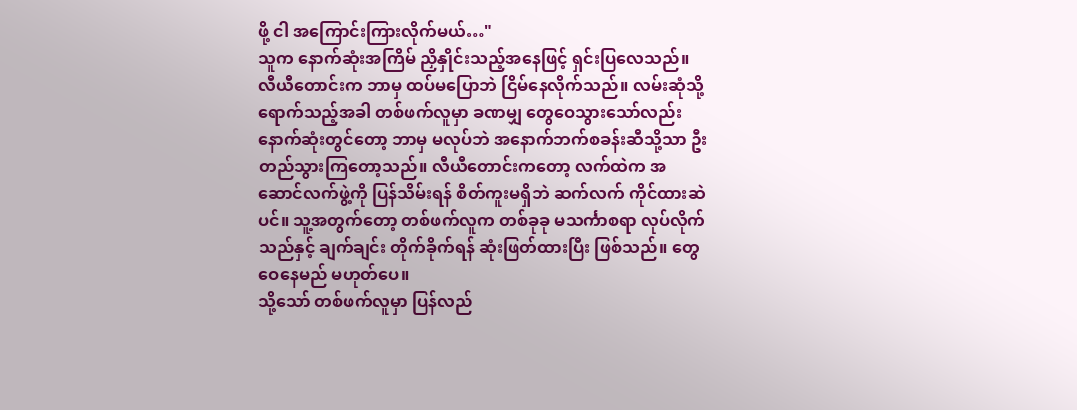ဖို့ ငါ အကြောင်းကြားလိုက်မယ်…"
သူက နောက်ဆုံးအကြိမ် ညှိနှိုင်းသည့်အနေဖြင့် ရှင်းပြလေသည်။
လီယီတောင်းက ဘာမှ ထပ်မပြောဘဲ ငြိမ်နေလိုက်သည်။ လမ်းဆုံသို့ ရောက်သည့်အခါ တစ်ဖက်လူမှာ ခဏမျှ တွေဝေသွားသော်လည်း နောက်ဆုံးတွင်တော့ ဘာမှ မလုပ်ဘဲ အနောက်ဘက်စခန်းဆီသို့သာ ဦးတည်သွားကြတော့သည်။ လီယီတောင်းကတော့ လက်ထဲက အဆောင်လက်ဖွဲ့ကို ပြန်သိမ်းရန် စိတ်ကူးမရှိဘဲ ဆက်လက် ကိုင်ထားဆဲပင်။ သူ့အတွက်တော့ တစ်ဖက်လူက တစ်ခုခု မသင်္ကာစရာ လုပ်လိုက်သည်နှင့် ချက်ချင်း တိုက်ခိုက်ရန် ဆုံးဖြတ်ထားပြီး ဖြစ်သည်။ တွေဝေနေမည် မဟုတ်ပေ။
သို့သော် တစ်ဖက်လူမှာ ပြန်လည်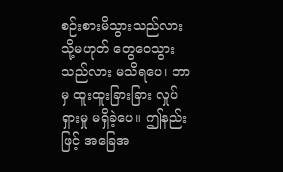စဉ်းစားမိသွားသည်လား သို့မဟုတ် တွေဝေသွားသည်လား မသိရပေ၊ ဘာမှ ထူးထူးခြားခြား လှုပ်ရှားမှု မရှိခဲ့ပေ။ ဤနည်းဖြင့် အခြေအ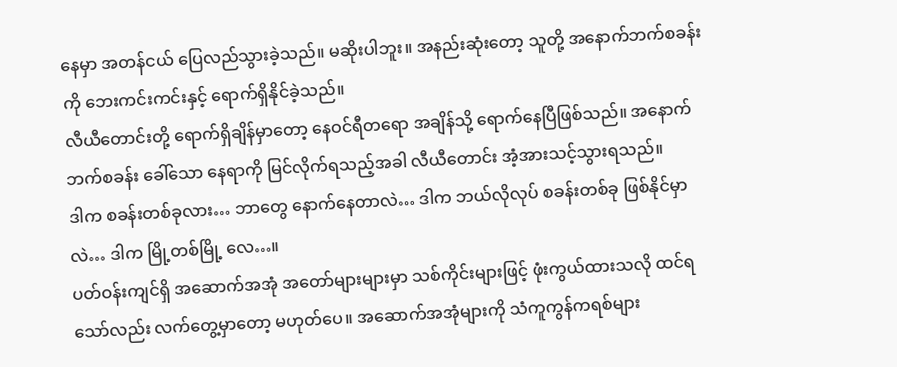နေမှာ အတန်ငယ် ပြေလည်သွားခဲ့သည်။ မဆိုးပါဘူး။ အနည်းဆုံးတော့ သူတို့ အနောက်ဘက်စခန်းကို ဘေးကင်းကင်းနှင့် ရောက်ရှိနိုင်ခဲ့သည်။
လီယီတောင်းတို့ ရောက်ရှိချိန်မှာတော့ နေဝင်ရီတရော အချိန်သို့ ရောက်နေပြီဖြစ်သည်။ အနောက်ဘက်စခန်း ခေါ်သော နေရာကို မြင်လိုက်ရသည့်အခါ လီယီတောင်း အံ့အားသင့်သွားရသည်။
ဒါက စခန်းတစ်ခုလား… ဘာတွေ နောက်နေတာလဲ… ဒါက ဘယ်လိုလုပ် စခန်းတစ်ခု ဖြစ်နိုင်မှာလဲ… ဒါက မြို့တစ်မြို့ လေ…။
ပတ်ဝန်းကျင်ရှိ အဆောက်အအုံ အတော်များများမှာ သစ်ကိုင်းများဖြင့် ဖုံးကွယ်ထားသလို ထင်ရသော်လည်း လက်တွေ့မှာတော့ မဟုတ်ပေ။ အဆောက်အအုံများကို သံကူကွန်ကရစ်များ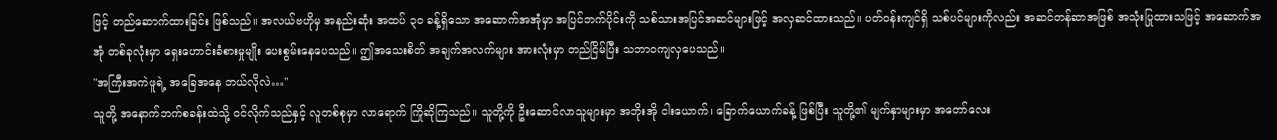ဖြင့် တည်ဆောက်ထားခြင်း ဖြစ်သည်။ အလယ်ဗဟိုမှ အနည်းဆုံး အထပ် ၃၀ ခန့်ရှိသော အဆောက်အအုံမှာ အပြင်ဘက်ပိုင်းကို သစ်သားအပြင်အဆင်များဖြင့် အလှဆင်ထားသည်။ ပတ်ဝန်းကျင်ရှိ သစ်ပင်များကိုလည်း အဆင်တန်ဆာအဖြစ် အသုံးပြုထားသဖြင့် အဆောက်အအုံ တစ်ခုလုံးမှာ ရှေးဟောင်းခံစားမှုမျိုး ပေးစွမ်းနေပေသည်။ ဤအသေးစိတ် အချက်အလက်များ အားလုံးမှာ တည်ငြိမ်ပြီး သဘာဝကျလှပေသည်။
"အကြီးအကဲဖူရဲ့ အခြေအနေ ဘယ်လိုလဲ…"
သူတို့ အနောက်ဘက်စခန်းထဲသို့ ဝင်လိုက်သည်နှင့် လူတစ်စုမှာ လာရောက် ကြိုဆိုကြသည်။ သူတို့ကို ဦးဆောင်လာသူများမှာ အဘိုးအို ငါးယောက်၊ ခြောက်ယောက်ခန့် ဖြစ်ပြီး သူတို့၏ မျက်နှာများမှာ အတော်လေး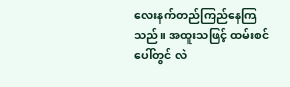လေးနက်တည်ကြည်နေကြသည်။ အထူးသဖြင့် ထမ်းစင်ပေါ်တွင် လဲ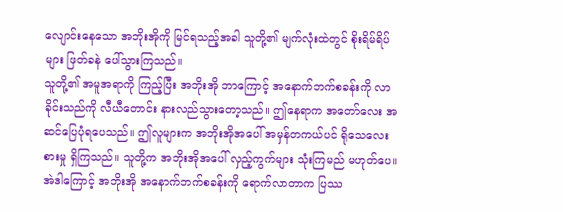လျောင်းနေသော အဘိုးအိုကို မြင်ရသည့်အခါ သူတို့၏ မျက်လုံးထဲတွင် စိုးရိမ်ရိပ်များ ဖြတ်ခနဲ ပေါ်သွားကြသည်။
သူတို့၏ အမူအရာကို ကြည့်ပြီး အဘိုးအို ဘာကြောင့် အနောက်ဘက်စခန်းကို လာခိုင်းသည်ကို လီယီတောင်း နားလည်သွားတော့သည်။ ဤနေရာက အတော်လေး အဆင်ပြေပုံရပေသည်။ ဤလူများက အဘိုးအိုအပေါ် အမှန်တကယ်ပင် ရိုသေလေးစားမှု ရှိကြသည်။ သူတို့က အဘိုးအိုအပေါ် လှည့်ကွက်များ သုံးကြမည် မဟုတ်ပေ။ အဲဒါကြောင့် အဘိုးအို အနောက်ဘက်စခန်းကို ရောက်လာတာက ပြဿ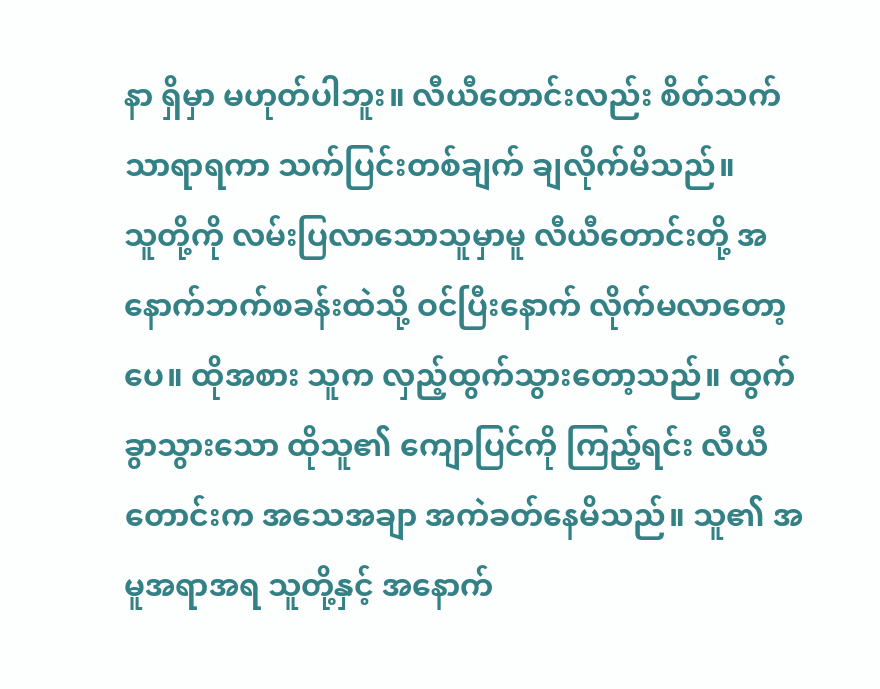နာ ရှိမှာ မဟုတ်ပါဘူး။ လီယီတောင်းလည်း စိတ်သက်သာရာရကာ သက်ပြင်းတစ်ချက် ချလိုက်မိသည်။
သူတို့ကို လမ်းပြလာသောသူမှာမူ လီယီတောင်းတို့ အနောက်ဘက်စခန်းထဲသို့ ဝင်ပြီးနောက် လိုက်မလာတော့ပေ။ ထိုအစား သူက လှည့်ထွက်သွားတော့သည်။ ထွက်ခွာသွားသော ထိုသူ၏ ကျောပြင်ကို ကြည့်ရင်း လီယီတောင်းက အသေအချာ အကဲခတ်နေမိသည်။ သူ၏ အမူအရာအရ သူတို့နှင့် အနောက်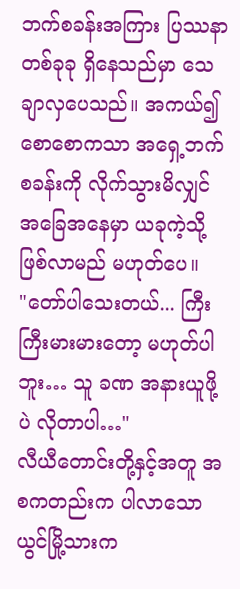ဘက်စခန်းအကြား ပြဿနာတစ်ခုခု ရှိနေသည်မှာ သေချာလှပေသည်။ အကယ်၍ စောစောကသာ အရှေ့ဘက်စခန်းကို လိုက်သွားမိလျှင် အခြေအနေမှာ ယခုကဲ့သို့ ဖြစ်လာမည် မဟုတ်ပေ။
"တော်ပါသေးတယ်... ကြီးကြီးမားမားတော့ မဟုတ်ပါဘူး… သူ ခဏ အနားယူဖို့ပဲ လိုတာပါ…"
လီယီတောင်းတို့နှင့်အတူ အစကတည်းက ပါလာသော ယွင်မြို့သားက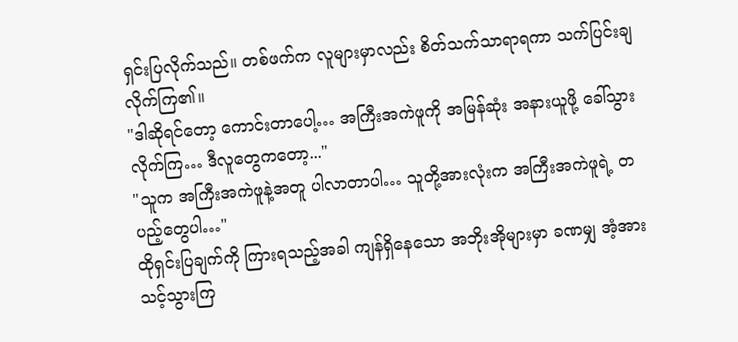ရှင်းပြလိုက်သည်။ တစ်ဖက်က လူများမှာလည်း စိတ်သက်သာရာရကာ သက်ပြင်းချလိုက်ကြ၏။
"ဒါဆိုရင်တော့ ကောင်းတာပေါ့… အကြီးအကဲဖူကို အမြန်ဆုံး အနားယူဖို့ ခေါ်သွားလိုက်ကြ… ဒီလူတွေကတော့..."
"သူက အကြီးအကဲဖူနဲ့အတူ ပါလာတာပါ… သူတို့အားလုံးက အကြီးအကဲဖူရဲ့ တပည့်တွေပါ…"
ထိုရှင်းပြချက်ကို ကြားရသည့်အခါ ကျန်ရှိနေသော အဘိုးအိုများမှာ ခဏမျှ အံ့အားသင့်သွားကြ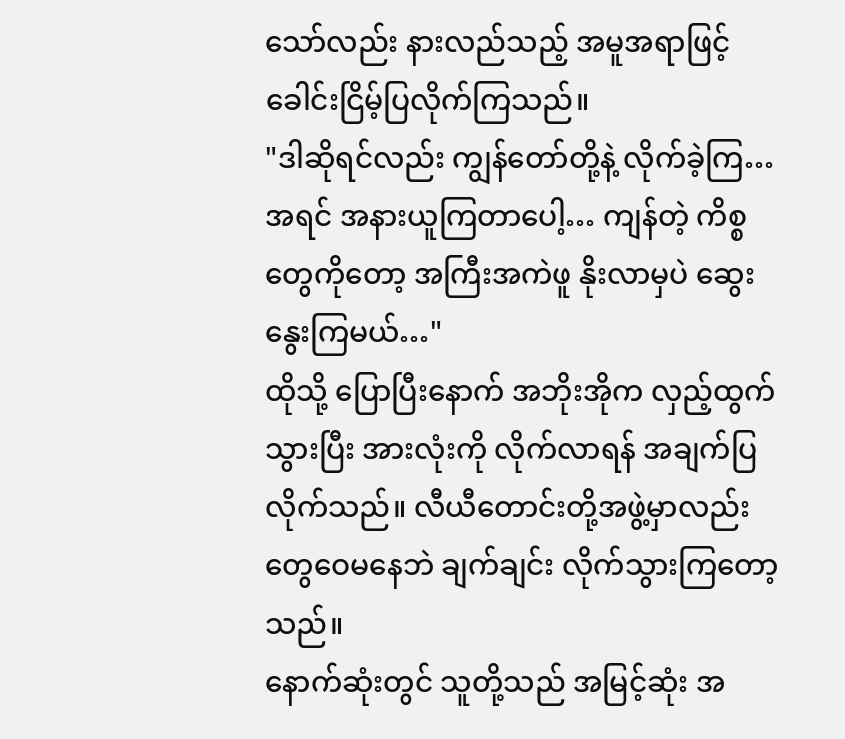သော်လည်း နားလည်သည့် အမူအရာဖြင့် ခေါင်းငြိမ့်ပြလိုက်ကြသည်။
"ဒါဆိုရင်လည်း ကျွန်တော်တို့နဲ့ လိုက်ခဲ့ကြ… အရင် အနားယူကြတာပေါ့… ကျန်တဲ့ ကိစ္စတွေကိုတော့ အကြီးအကဲဖူ နိုးလာမှပဲ ဆွေးနွေးကြမယ်…"
ထိုသို့ ပြောပြီးနောက် အဘိုးအိုက လှည့်ထွက်သွားပြီး အားလုံးကို လိုက်လာရန် အချက်ပြလိုက်သည်။ လီယီတောင်းတို့အဖွဲ့မှာလည်း တွေဝေမနေဘဲ ချက်ချင်း လိုက်သွားကြတော့သည်။
နောက်ဆုံးတွင် သူတို့သည် အမြင့်ဆုံး အ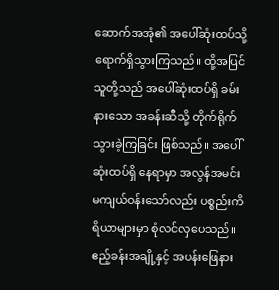ဆောက်အအုံ၏ အပေါ်ဆုံးထပ်သို့ ရောက်ရှိသွားကြသည်။ ထို့အပြင် သူတို့သည် အပေါ်ဆုံးထပ်ရှိ ခမ်းနားသော အခန်းဆီသို့ တိုက်ရိုက် သွားခဲ့ကြခြင်း ဖြစ်သည်။ အပေါ်ဆုံးထပ်ရှိ နေရာမှာ အလွန်အမင်း မကျယ်ဝန်းသော်လည်း ပစ္စည်းကိရိယာများမှာ စုံလင်လှပေသည်။ ဧည့်ခန်းအချို့နှင့် အပန်းဖြေနား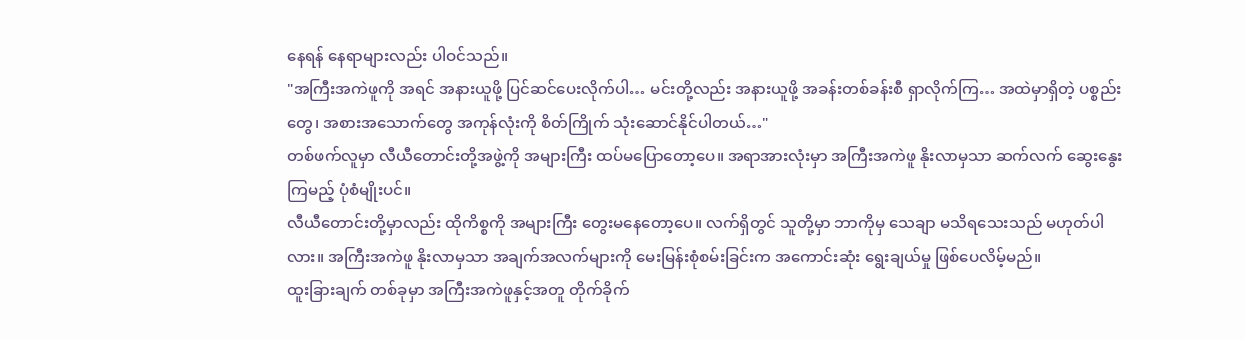နေရန် နေရာများလည်း ပါဝင်သည်။
"အကြီးအကဲဖူကို အရင် အနားယူဖို့ ပြင်ဆင်ပေးလိုက်ပါ… မင်းတို့လည်း အနားယူဖို့ အခန်းတစ်ခန်းစီ ရှာလိုက်ကြ… အထဲမှာရှိတဲ့ ပစ္စည်းတွေ၊ အစားအသောက်တွေ အကုန်လုံးကို စိတ်ကြိုက် သုံးဆောင်နိုင်ပါတယ်…"
တစ်ဖက်လူမှာ လီယီတောင်းတို့အဖွဲ့ကို အများကြီး ထပ်မပြောတော့ပေ။ အရာအားလုံးမှာ အကြီးအကဲဖူ နိုးလာမှသာ ဆက်လက် ဆွေးနွေးကြမည့် ပုံစံမျိုးပင်။
လီယီတောင်းတို့မှာလည်း ထိုကိစ္စကို အများကြီး တွေးမနေတော့ပေ။ လက်ရှိတွင် သူတို့မှာ ဘာကိုမှ သေချာ မသိရသေးသည် မဟုတ်ပါလား။ အကြီးအကဲဖူ နိုးလာမှသာ အချက်အလက်များကို မေးမြန်းစုံစမ်းခြင်းက အကောင်းဆုံး ရွေးချယ်မှု ဖြစ်ပေလိမ့်မည်။
ထူးခြားချက် တစ်ခုမှာ အကြီးအကဲဖူနှင့်အတူ တိုက်ခိုက်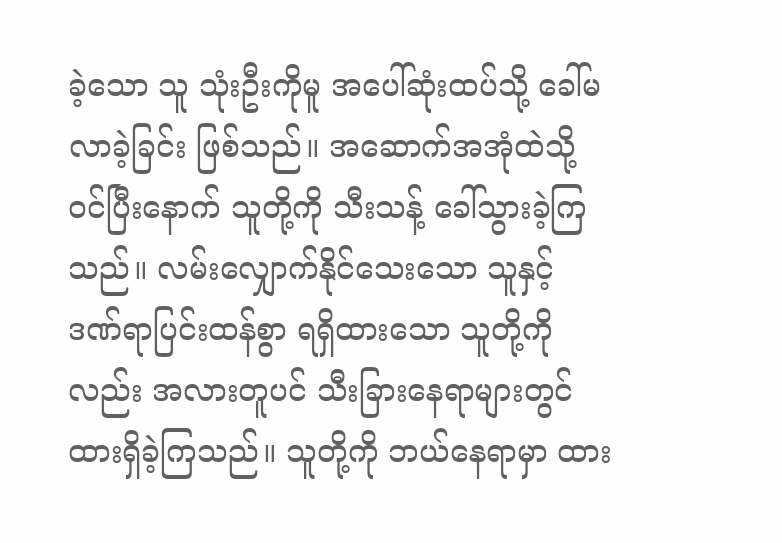ခဲ့သော သူ သုံးဦးကိုမူ အပေါ်ဆုံးထပ်သို့ ခေါ်မလာခဲ့ခြင်း ဖြစ်သည်။ အဆောက်အအုံထဲသို့ ဝင်ပြီးနောက် သူတို့ကို သီးသန့် ခေါ်သွားခဲ့ကြသည်။ လမ်းလျှောက်နိုင်သေးသော သူနှင့် ဒဏ်ရာပြင်းထန်စွာ ရရှိထားသော သူတို့ကိုလည်း အလားတူပင် သီးခြားနေရာများတွင် ထားရှိခဲ့ကြသည်။ သူတို့ကို ဘယ်နေရာမှာ ထား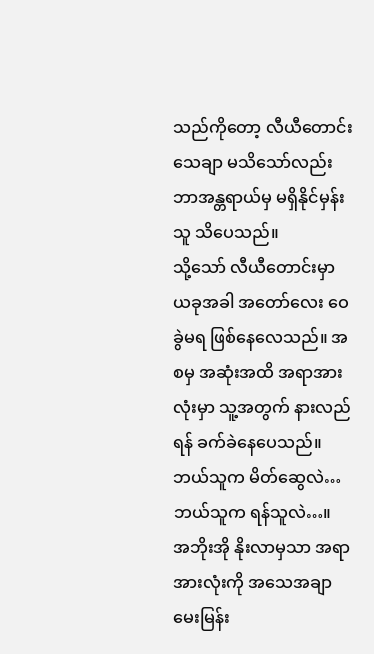သည်ကိုတော့ လီယီတောင်း သေချာ မသိသော်လည်း ဘာအန္တရာယ်မှ မရှိနိုင်မှန်း သူ သိပေသည်။
သို့သော် လီယီတောင်းမှာ ယခုအခါ အတော်လေး ဝေခွဲမရ ဖြစ်နေလေသည်။ အစမှ အဆုံးအထိ အရာအားလုံးမှာ သူ့အတွက် နားလည်ရန် ခက်ခဲနေပေသည်။
ဘယ်သူက မိတ်ဆွေလဲ… ဘယ်သူက ရန်သူလဲ…။
အဘိုးအို နိုးလာမှသာ အရာအားလုံးကို အသေအချာ မေးမြန်း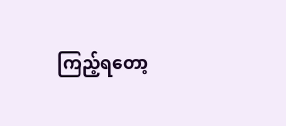ကြည့်ရတော့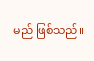မည် ဖြစ်သည်။